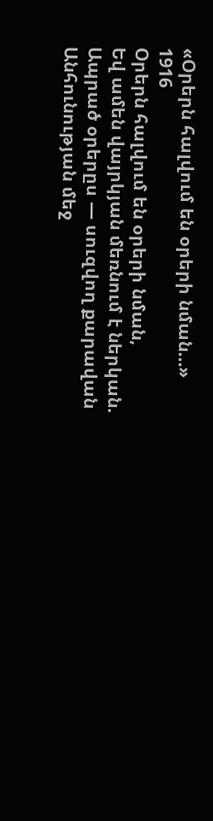«Օրերն հալվում են օրերի նման…»
1916
Օրերն հալվում են օրերի նման,
Եվ ամեն վայրկյան մեռնում է ներկան.
Ապրած օրերըս — սուզվող քարավան
Անհունության մեջ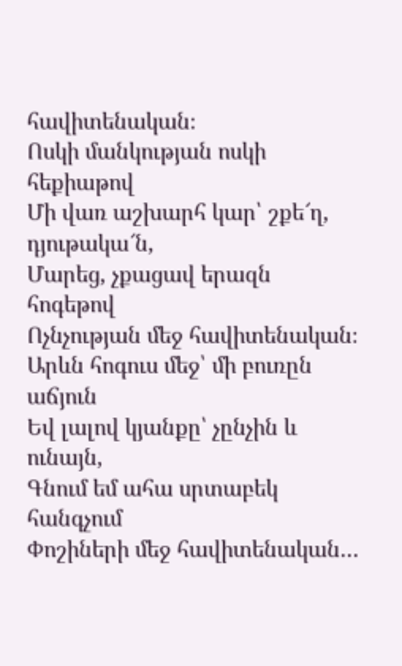հավիտենական։
Ոսկի մանկության ոսկի հեքիաթով
Մի վառ աշխարհ կար՝ շքե՜ղ, դյութակա՜ն,
Մարեց, չքացավ երազն հոգեթով
Ոչնչության մեջ հավիտենական։
Արևն հոգուս մեջ՝ մի բուռըն աճյուն
Եվ լալով կյանքը՝ չընչին և ունայն,
Գնում եմ ահա սրտաբեկ հանգչում
Փոշիների մեջ հավիտենական…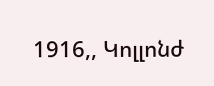1916,, Կոլլոնժ